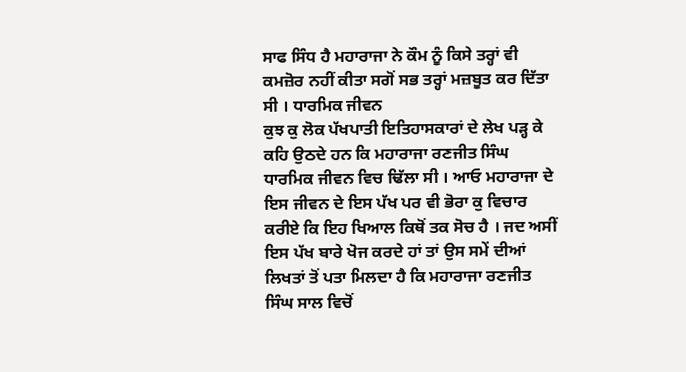ਸਾਫ ਸਿੰਧ ਹੈ ਮਹਾਰਾਜਾ ਨੇ ਕੌਮ ਨੂੰ ਕਿਸੇ ਤਰ੍ਹਾਂ ਵੀ ਕਮਜ਼ੋਰ ਨਹੀਂ ਕੀਤਾ ਸਗੋਂ ਸਭ ਤਰ੍ਹਾਂ ਮਜ਼ਬੂਤ ਕਰ ਦਿੱਤਾ ਸੀ । ਧਾਰਮਿਕ ਜੀਵਨ
ਕੁਝ ਕੁ ਲੋਕ ਪੱਖਪਾਤੀ ਇਤਿਹਾਸਕਾਰਾਂ ਦੇ ਲੇਖ ਪੜ੍ਹ ਕੇ ਕਹਿ ਉਠਦੇ ਹਨ ਕਿ ਮਹਾਰਾਜਾ ਰਣਜੀਤ ਸਿੰਘ ਧਾਰਮਿਕ ਜੀਵਨ ਵਿਚ ਢਿੱਲਾ ਸੀ । ਆਓ ਮਹਾਰਾਜਾ ਦੇ ਇਸ ਜੀਵਨ ਦੇ ਇਸ ਪੱਖ ਪਰ ਵੀ ਭੋਰਾ ਕੁ ਵਿਚਾਰ ਕਰੀਏ ਕਿ ਇਹ ਖਿਆਲ ਕਿਥੋਂ ਤਕ ਸੋਚ ਹੈ । ਜਦ ਅਸੀਂ ਇਸ ਪੱਖ ਬਾਰੇ ਖੋਜ ਕਰਦੇ ਹਾਂ ਤਾਂ ਉਸ ਸਮੇਂ ਦੀਆਂ ਲਿਖਤਾਂ ਤੋਂ ਪਤਾ ਮਿਲਦਾ ਹੈ ਕਿ ਮਹਾਰਾਜਾ ਰਣਜੀਤ ਸਿੰਘ ਸਾਲ ਵਿਚੋਂ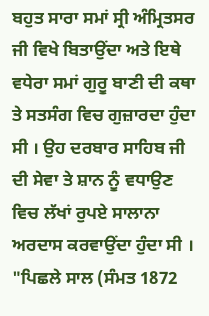ਬਹੁਤ ਸਾਰਾ ਸਮਾਂ ਸ੍ਰੀ ਅੰਮ੍ਰਿਤਸਰ ਜੀ ਵਿਖੇ ਬਿਤਾਉਂਦਾ ਅਤੇ ਇਥੇ ਵਧੇਰਾ ਸਮਾਂ ਗੁਰੂ ਬਾਣੀ ਦੀ ਕਥਾ ਤੇ ਸਤਸੰਗ ਵਿਚ ਗੁਜ਼ਾਰਦਾ ਹੁੰਦਾ ਸੀ । ਉਹ ਦਰਬਾਰ ਸਾਹਿਬ ਜੀ ਦੀ ਸੇਵਾ ਤੇ ਸ਼ਾਨ ਨੂੰ ਵਧਾਉਣ ਵਿਚ ਲੱਖਾਂ ਰੁਪਏ ਸਾਲਾਨਾ ਅਰਦਾਸ ਕਰਵਾਉਂਦਾ ਹੁੰਦਾ ਸੀ । "ਪਿਛਲੇ ਸਾਲ (ਸੰਮਤ 1872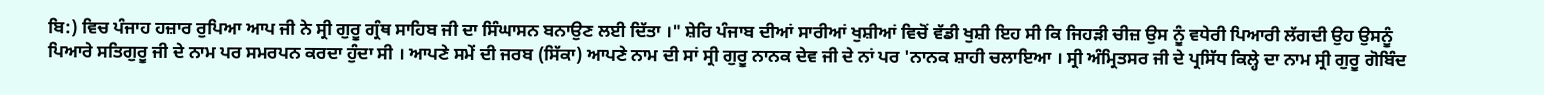ਬਿ:) ਵਿਚ ਪੰਜਾਹ ਹਜ਼ਾਰ ਰੁਪਿਆ ਆਪ ਜੀ ਨੇ ਸ੍ਰੀ ਗੁਰੂ ਗ੍ਰੰਥ ਸਾਹਿਬ ਜੀ ਦਾ ਸਿੰਘਾਸਨ ਬਨਾਉਣ ਲਈ ਦਿੱਤਾ ।" ਸ਼ੇਰਿ ਪੰਜਾਬ ਦੀਆਂ ਸਾਰੀਆਂ ਖੁਸ਼ੀਆਂ ਵਿਚੋਂ ਵੱਡੀ ਖੁਸ਼ੀ ਇਹ ਸੀ ਕਿ ਜਿਹੜੀ ਚੀਜ਼ ਉਸ ਨੂੰ ਵਧੇਰੀ ਪਿਆਰੀ ਲੱਗਦੀ ਉਹ ਉਸਨੂੰ ਪਿਆਰੇ ਸਤਿਗੁਰੂ ਜੀ ਦੇ ਨਾਮ ਪਰ ਸਮਰਪਨ ਕਰਦਾ ਹੁੰਦਾ ਸੀ । ਆਪਣੇ ਸਮੇਂ ਦੀ ਜਰਬ (ਸਿੱਕਾ) ਆਪਣੇ ਨਾਮ ਦੀ ਸਾਂ ਸ੍ਰੀ ਗੁਰੂ ਨਾਨਕ ਦੇਵ ਜੀ ਦੇ ਨਾਂ ਪਰ 'ਨਾਨਕ ਸ਼ਾਹੀ ਚਲਾਇਆ । ਸ੍ਰੀ ਅੰਮ੍ਰਿਤਸਰ ਜੀ ਦੇ ਪ੍ਰਸਿੱਧ ਕਿਲ੍ਹੇ ਦਾ ਨਾਮ ਸ੍ਰੀ ਗੁਰੂ ਗੋਬਿੰਦ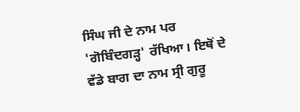ਸਿੰਘ ਜੀ ਦੇ ਨਾਮ ਪਰ 'ਗੋਬਿੰਦਗੜ੍ਹ' ਰੱਖਿਆ। ਇਥੋਂ ਦੇ ਵੱਡੇ ਬਾਗ ਦਾ ਨਾਮ ਸ੍ਰੀ ਗੁਰੂ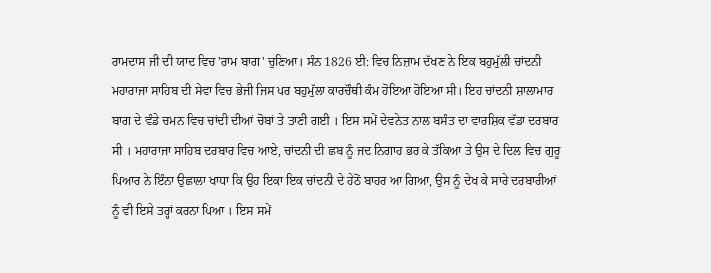ਰਾਮਦਾਸ ਜੀ ਦੀ ਯਾਦ ਵਿਚ 'ਰਾਮ ਬਾਗ' ਚੁਣਿਆ। ਸੰਨ 1826 ਈ: ਵਿਚ ਨਿਜ਼ਾਮ ਦੱਖਣ ਨੇ ਇਕ ਬਹੁਮੁੱਲੀ ਚਾਂਦਨੀ ਮਹਾਰਾਜਾ ਸਾਹਿਬ ਦੀ ਸੇਵਾ ਵਿਚ ਭੇਜੀ ਜਿਸ ਪਰ ਬਹੁਮੁੱਲਾ ਕਾਰਚੌਥੀ ਕੰਮ ਹੋਇਆ ਹੋਇਆ ਸੀ। ਇਹ ਚਾਂਦਨੀ ਸ਼ਾਲਾਮਾਰ ਬਾਗ ਦੇ ਵੰਡੇ ਚਮਨ ਵਿਚ ਚਾਂਦੀ ਦੀਆਂ ਚੋਬਾਂ ਤੇ ਤਾਣੀ ਗਈ । ਇਸ ਸਮੇਂ ਦੇਵਨੇਤ ਨਾਲ ਬਸੰਤ ਦਾ ਵਾਰਸ਼ਿਕ ਵੱਡਾ ਦਰਬਾਰ ਸੀ । ਮਹਾਰਾਜਾ ਸਾਹਿਬ ਦਰਬਾਰ ਵਿਚ ਆਏ, ਚਾਂਦਨੀ ਦੀ ਛਬ ਨੂੰ ਜਦ ਨਿਗਾਹ ਭਰ ਕੇ ਤੱਕਿਆ ਤੇ ਉਸ ਦੇ ਦਿਲ ਵਿਚ ਗੁਰੂ ਪਿਆਰ ਨੇ ਇੰਨਾ ਉਛਾਲਾ ਖਾਧਾ ਕਿ ਉਹ ਇਕਾ ਇਕ ਚਾਂਦਨੀ ਦੇ ਹੇਠੋਂ ਬਾਹਰ ਆ ਗਿਆ, ਉਸ ਨੂੰ ਦੇਖ ਕੇ ਸਾਰੇ ਦਰਬਾਰੀਆਂ ਨੂੰ ਵੀ ਇਸੇ ਤਰ੍ਹਾਂ ਕਰਨਾ ਪਿਆ । ਇਸ ਸਮੇਂ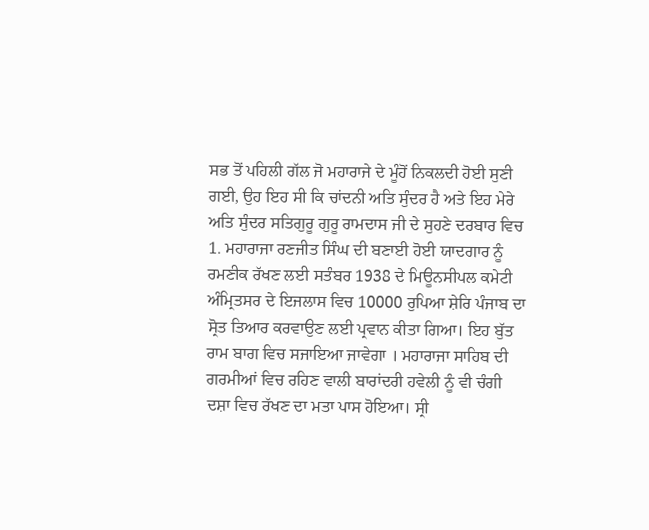ਸਭ ਤੋਂ ਪਹਿਲੀ ਗੱਲ ਜੋ ਮਹਾਰਾਜੇ ਦੇ ਮੂੰਹੋਂ ਨਿਕਲਦੀ ਹੋਈ ਸੁਣੀ ਗਈ, ਉਹ ਇਹ ਸੀ ਕਿ ਚਾਂਦਨੀ ਅਤਿ ਸੁੰਦਰ ਹੈ ਅਤੇ ਇਹ ਮੇਰੇ ਅਤਿ ਸੁੰਦਰ ਸਤਿਗੁਰੂ ਗੁਰੂ ਰਾਮਦਾਸ ਜੀ ਦੇ ਸੁਹਣੇ ਦਰਬਾਰ ਵਿਚ
1. ਮਹਾਰਾਜਾ ਰਣਜੀਤ ਸਿੰਘ ਦੀ ਬਣਾਈ ਹੋਈ ਯਾਦਗਾਰ ਨੂੰ ਰਮਣੀਕ ਰੱਖਣ ਲਈ ਸਤੰਬਰ 1938 ਦੇ ਮਿਊਨਸੀਪਲ ਕਮੇਟੀ ਅੰਮ੍ਰਿਤਸਰ ਦੇ ਇਜਲਾਸ ਵਿਚ 10000 ਰੁਪਿਆ ਸ਼ੇਰਿ ਪੰਜਾਬ ਦਾ ਸ੍ਰੋਤ ਤਿਆਰ ਕਰਵਾਉਣ ਲਈ ਪ੍ਰਵਾਨ ਕੀਤਾ ਗਿਆ। ਇਹ ਬੁੱਤ ਰਾਮ ਬਾਗ ਵਿਚ ਸਜਾਇਆ ਜਾਵੇਗਾ । ਮਹਾਰਾਜਾ ਸਾਹਿਬ ਦੀ ਗਰਮੀਆਂ ਵਿਚ ਰਹਿਣ ਵਾਲੀ ਬਾਰਾਂਦਰੀ ਹਵੇਲੀ ਨੂੰ ਵੀ ਚੰਗੀ ਦਸ਼ਾ ਵਿਚ ਰੱਖਣ ਦਾ ਮਤਾ ਪਾਸ ਹੋਇਆ। ਸ੍ਰੀ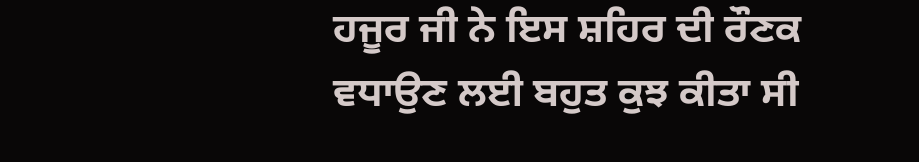ਹਜੂਰ ਜੀ ਨੇ ਇਸ ਸ਼ਹਿਰ ਦੀ ਰੌਣਕ ਵਧਾਉਣ ਲਈ ਬਹੁਤ ਕੁਝ ਕੀਤਾ ਸੀ